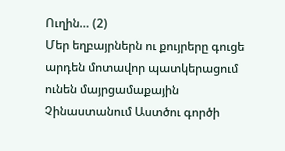Ուղին… (2)
Մեր եղբայրներն ու քույրերը գուցե արդեն մոտավոր պատկերացում ունեն մայրցամաքային Չինաստանում Աստծու գործի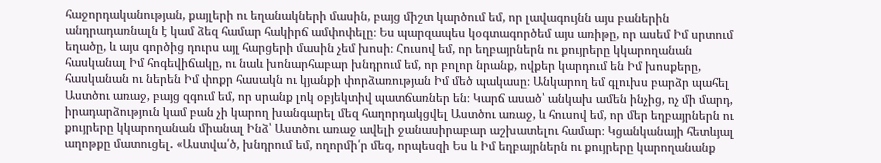հաջորդականության, քայլերի ու եղանակների մասին, բայց միշտ կարծում եմ, որ լավագույնն այս բաներին անդրադառնալն է կամ ձեզ համար հակիրճ ամփոփելը։ Ես պարզապես կօգտագործեմ այս առիթը, որ ասեմ Իմ սրտում եղածը, և այս գործից դուրս այլ հարցերի մասին չեմ խոսի։ Հուսով եմ, որ եղբայրներն ու քույրերը կկարողանան հասկանալ Իմ հոգեվիճակը, ու նաև խոնարհաբար խնդրում եմ, որ բոլոր նրանք, ովքեր կարդում են Իմ խոսքերը, հասկանան ու ներեն Իմ փոքր հասակն ու կյանքի փորձառության Իմ մեծ պակասը։ Անկարող եմ գլուխս բարձր պահել Աստծու առաջ, բայց զգում եմ, որ սրանք լոկ օբյեկտիվ պատճառներ են։ Կարճ ասած՝ անկախ ամեն ինչից, ոչ մի մարդ, իրադարձություն կամ բան չի կարող խանգարել մեզ հաղորդակցվել Աստծու առաջ, և հուսով եմ, որ մեր եղբայրներն ու քույրերը կկարողանան միանալ Ինձ՝ Աստծու առաջ ավելի ջանասիրաբար աշխատելու համար։ Կցանկանայի հետևյալ աղոթքը մատուցել․ «Աստվա՛ծ, խնդրում եմ, ողորմի՛ր մեզ, որպեսզի Ես և Իմ եղբայրներն ու քույրերը կարողանանք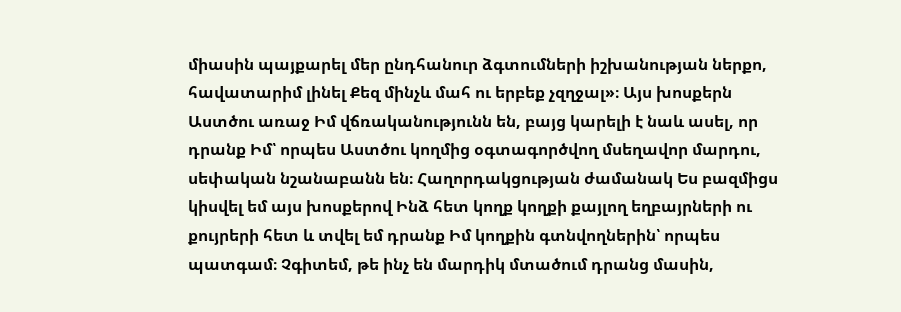միասին պայքարել մեր ընդհանուր ձգտումների իշխանության ներքո, հավատարիմ լինել Քեզ մինչև մահ ու երբեք չզղջալ»։ Այս խոսքերն Աստծու առաջ Իմ վճռականությունն են, բայց կարելի է նաև ասել, որ դրանք Իմ՝ որպես Աստծու կողմից օգտագործվող մսեղավոր մարդու, սեփական նշանաբանն են։ Հաղորդակցության ժամանակ Ես բազմիցս կիսվել եմ այս խոսքերով Ինձ հետ կողք կողքի քայլող եղբայրների ու քույրերի հետ և տվել եմ դրանք Իմ կողքին գտնվողներին՝ որպես պատգամ։ Չգիտեմ, թե ինչ են մարդիկ մտածում դրանց մասին,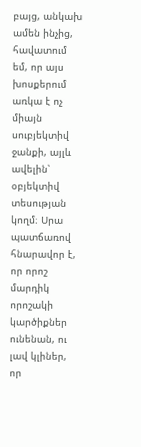բայց, անկախ ամեն ինչից, հավատում եմ, որ այս խոսքերում առկա է ոչ միայն սուբյեկտիվ ջանքի, այլև ավելին՝ օբյեկտիվ տեսության կողմ։ Սրա պատճառով հնարավոր է, որ որոշ մարդիկ որոշակի կարծիքներ ունենան, ու լավ կլիներ, որ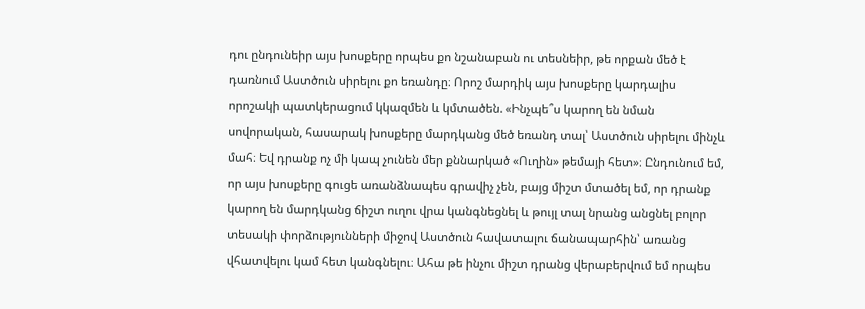դու ընդունեիր այս խոսքերը որպես քո նշանաբան ու տեսնեիր, թե որքան մեծ է դառնում Աստծուն սիրելու քո եռանդը։ Որոշ մարդիկ այս խոսքերը կարդալիս որոշակի պատկերացում կկազմեն և կմտածեն. «Ինչպե՞ս կարող են նման սովորական, հասարակ խոսքերը մարդկանց մեծ եռանդ տալ՝ Աստծուն սիրելու մինչև մահ։ Եվ դրանք ոչ մի կապ չունեն մեր քննարկած «Ուղին» թեմայի հետ»։ Ընդունում եմ, որ այս խոսքերը գուցե առանձնապես գրավիչ չեն, բայց միշտ մտածել եմ, որ դրանք կարող են մարդկանց ճիշտ ուղու վրա կանգնեցնել և թույլ տալ նրանց անցնել բոլոր տեսակի փորձությունների միջով Աստծուն հավատալու ճանապարհին՝ առանց վհատվելու կամ հետ կանգնելու։ Ահա թե ինչու միշտ դրանց վերաբերվում եմ որպես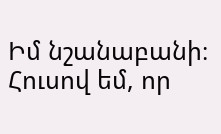Իմ նշանաբանի։ Հուսով եմ, որ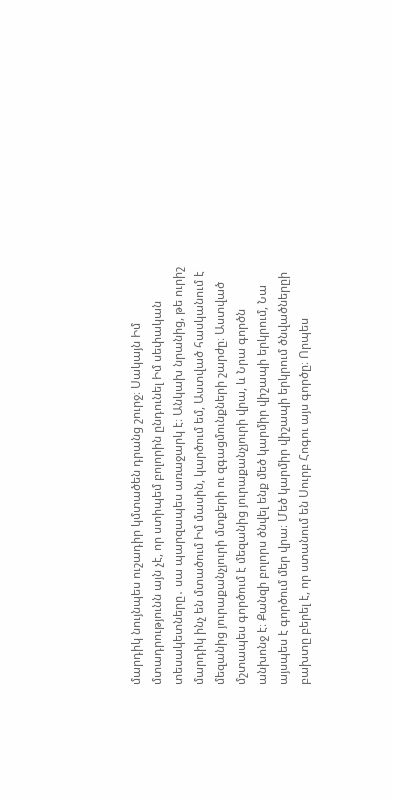մարդիկ նույնպես ուշադիր կմտածեն դրանց շուրջ։ Սակայն Իմ մտադրությունն այն չէ, որ ստիպեմ բոլորին ընդունել Իմ սեփական տեսակետները․ սա պարզապես առաջարկ է։ Անկախ նրանից, թե ուրիշ մարդիկ ինչ են մտածում Իմ մասին, կարծում եմ, Աստված հասկանում է մեզանից յուրաքանչյուրի մտքերի ու զգացմունքների շարժը։ Աստված մշտապես գործում է մեզանից յուրաքանչյուրի վրա, և Նրա գործն անխոնջ է։ Քանզի բոլորս ծնվել ենք մեծ կարմիր վիշապի երկրում, Նա այսպես է գործում մեր վրա։ Մեծ կարմիր վիշապի երկրում ծնվածներըի բախտը բերել է, որ ստանում են Սուրբ Հոգու այս գործը։ Որպես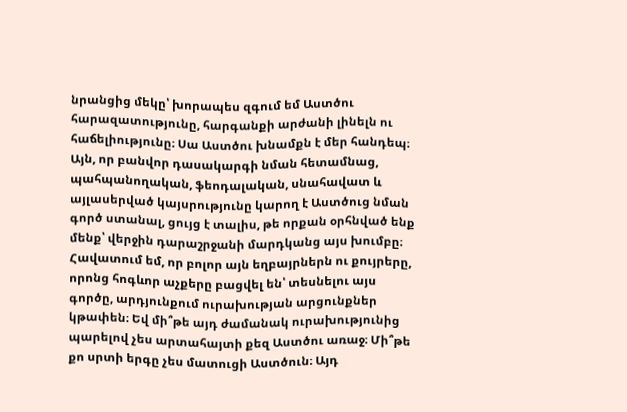նրանցից մեկը՝ խորապես զգում եմ Աստծու հարազատությունը, հարգանքի արժանի լինելն ու հաճելիությունը։ Սա Աստծու խնամքն է մեր հանդեպ։ Այն, որ բանվոր դասակարգի նման հետամնաց, պահպանողական, ֆեոդալական, սնահավատ և այլասերված կայսրությունը կարող է Աստծուց նման գործ ստանալ, ցույց է տալիս, թե որքան օրհնված ենք մենք՝ վերջին դարաշրջանի մարդկանց այս խումբը։ Հավատում եմ, որ բոլոր այն եղբայրներն ու քույրերը, որոնց հոգևոր աչքերը բացվել են՝ տեսնելու այս գործը, արդյունքում ուրախության արցունքներ կթափեն։ Եվ մի՞թե այդ ժամանակ ուրախությունից պարելով չես արտահայտի քեզ Աստծու առաջ։ Մի՞թե քո սրտի երգը չես մատուցի Աստծուն։ Այդ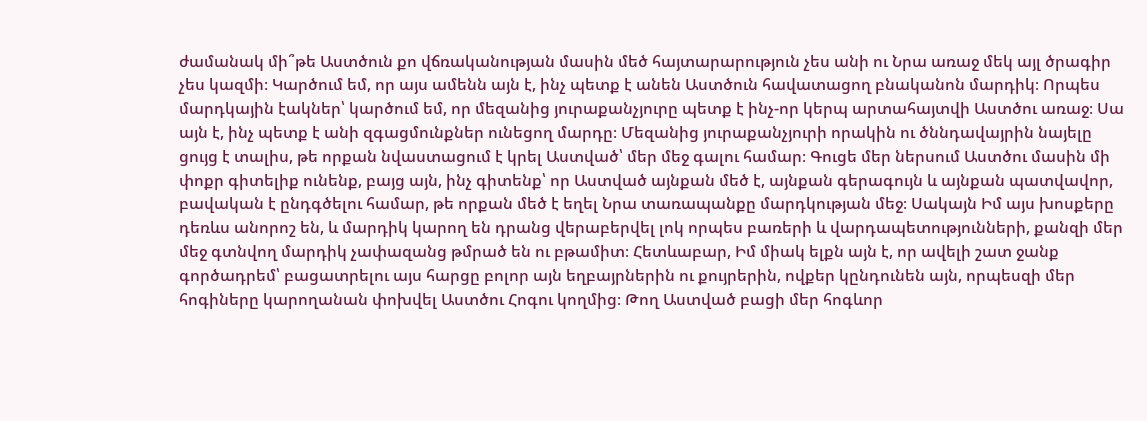ժամանակ մի՞թե Աստծուն քո վճռականության մասին մեծ հայտարարություն չես անի ու Նրա առաջ մեկ այլ ծրագիր չես կազմի։ Կարծում եմ, որ այս ամենն այն է, ինչ պետք է անեն Աստծուն հավատացող բնականոն մարդիկ։ Որպես մարդկային էակներ՝ կարծում եմ, որ մեզանից յուրաքանչյուրը պետք է ինչ-որ կերպ արտահայտվի Աստծու առաջ։ Սա այն է, ինչ պետք է անի զգացմունքներ ունեցող մարդը։ Մեզանից յուրաքանչյուրի որակին ու ծննդավայրին նայելը ցույց է տալիս, թե որքան նվաստացում է կրել Աստված՝ մեր մեջ գալու համար։ Գուցե մեր ներսում Աստծու մասին մի փոքր գիտելիք ունենք, բայց այն, ինչ գիտենք՝ որ Աստված այնքան մեծ է, այնքան գերագույն և այնքան պատվավոր, բավական է ընդգծելու համար, թե որքան մեծ է եղել Նրա տառապանքը մարդկության մեջ։ Սակայն Իմ այս խոսքերը դեռևս անորոշ են, և մարդիկ կարող են դրանց վերաբերվել լոկ որպես բառերի և վարդապետությունների, քանզի մեր մեջ գտնվող մարդիկ չափազանց թմրած են ու բթամիտ։ Հետևաբար, Իմ միակ ելքն այն է, որ ավելի շատ ջանք գործադրեմ՝ բացատրելու այս հարցը բոլոր այն եղբայրներին ու քույրերին, ովքեր կընդունեն այն, որպեսզի մեր հոգիները կարողանան փոխվել Աստծու Հոգու կողմից։ Թող Աստված բացի մեր հոգևոր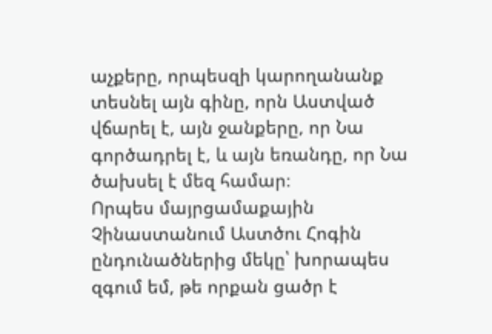աչքերը, որպեսզի կարողանանք տեսնել այն գինը, որն Աստված վճարել է, այն ջանքերը, որ Նա գործադրել է, և այն եռանդը, որ Նա ծախսել է մեզ համար։
Որպես մայրցամաքային Չինաստանում Աստծու Հոգին ընդունածներից մեկը՝ խորապես զգում եմ, թե որքան ցածր է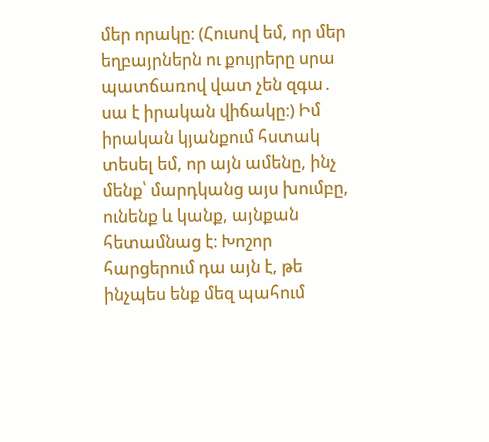մեր որակը։ (Հուսով եմ, որ մեր եղբայրներն ու քույրերը սրա պատճառով վատ չեն զգա․ սա է իրական վիճակը։) Իմ իրական կյանքում հստակ տեսել եմ, որ այն ամենը, ինչ մենք՝ մարդկանց այս խումբը, ունենք և կանք, այնքան հետամնաց է։ Խոշոր հարցերում դա այն է, թե ինչպես ենք մեզ պահում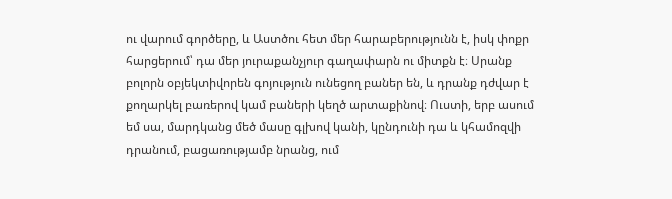ու վարում գործերը, և Աստծու հետ մեր հարաբերությունն է, իսկ փոքր հարցերում՝ դա մեր յուրաքանչյուր գաղափարն ու միտքն է։ Սրանք բոլորն օբյեկտիվորեն գոյություն ունեցող բաներ են, և դրանք դժվար է քողարկել բառերով կամ բաների կեղծ արտաքինով։ Ուստի, երբ ասում եմ սա, մարդկանց մեծ մասը գլխով կանի, կընդունի դա և կհամոզվի դրանում, բացառությամբ նրանց, ում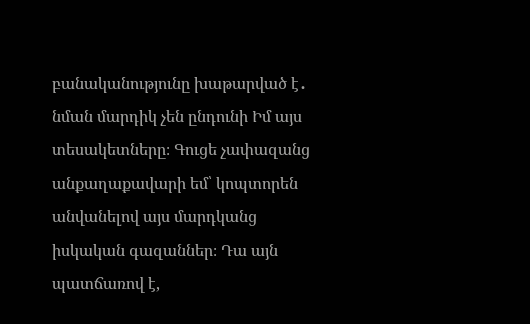բանականությունը խաթարված է․ նման մարդիկ չեն ընդունի Իմ այս տեսակետները։ Գուցե չափազանց անքաղաքավարի եմ՝ կոպտորեն անվանելով այս մարդկանց իսկական գազաններ։ Դա այն պատճառով է,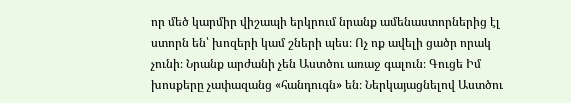որ մեծ կարմիր վիշապի երկրում նրանք ամենաստորներից էլ ստորն են՝ խոզերի կամ շների պես։ Ոչ ոք ավելի ցածր որակ չունի։ Նրանք արժանի չեն Աստծու առաջ գալուն։ Գուցե Իմ խոսքերը չափազանց «հանդուգն» են։ Ներկայացնելով Աստծու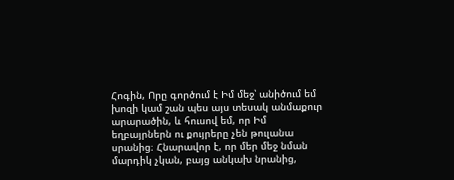Հոգին, Որը գործում է Իմ մեջ՝ անիծում եմ խոզի կամ շան պես այս տեսակ անմաքուր արարածին, և հուսով եմ, որ Իմ եղբայրներն ու քույրերը չեն թուլանա սրանից։ Հնարավոր է, որ մեր մեջ նման մարդիկ չկան, բայց անկախ նրանից,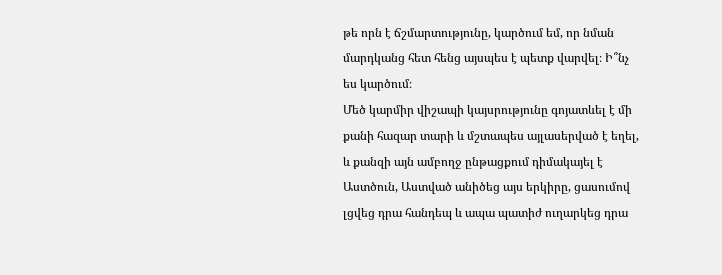թե որն է ճշմարտությունը, կարծում եմ, որ նման մարդկանց հետ հենց այսպես է պետք վարվել։ Ի՞նչ ես կարծում։
Մեծ կարմիր վիշապի կայսրությունը գոյատևել է մի քանի հազար տարի և մշտապես այլասերված է եղել, և քանզի այն ամբողջ ընթացքում դիմակայել է Աստծուն, Աստված անիծեց այս երկիրը, ցասումով լցվեց դրա հանդեպ և ապա պատիժ ուղարկեց դրա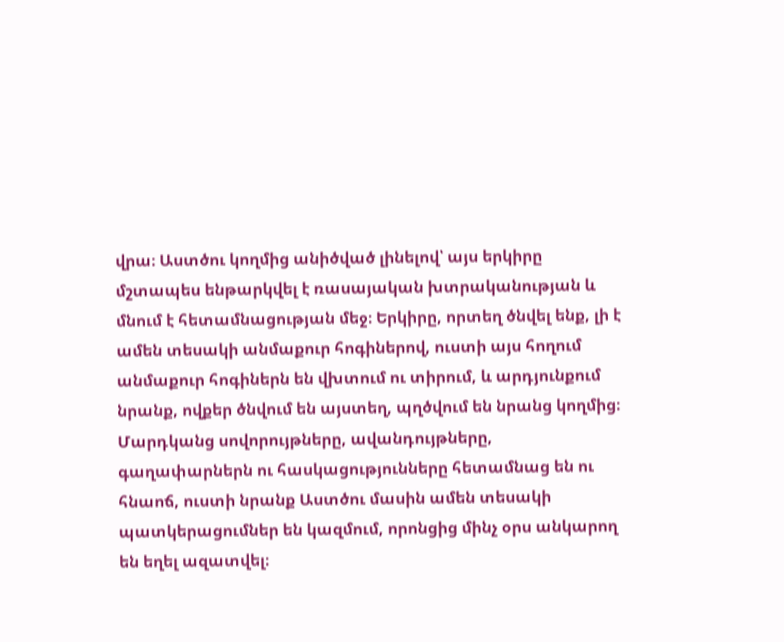վրա։ Աստծու կողմից անիծված լինելով՝ այս երկիրը մշտապես ենթարկվել է ռասայական խտրականության և մնում է հետամնացության մեջ։ Երկիրը, որտեղ ծնվել ենք, լի է ամեն տեսակի անմաքուր հոգիներով, ուստի այս հողում անմաքուր հոգիներն են վխտում ու տիրում, և արդյունքում նրանք, ովքեր ծնվում են այստեղ, պղծվում են նրանց կողմից։ Մարդկանց սովորույթները, ավանդույթները, գաղափարներն ու հասկացությունները հետամնաց են ու հնաոճ, ուստի նրանք Աստծու մասին ամեն տեսակի պատկերացումներ են կազմում, որոնցից մինչ օրս անկարող են եղել ազատվել։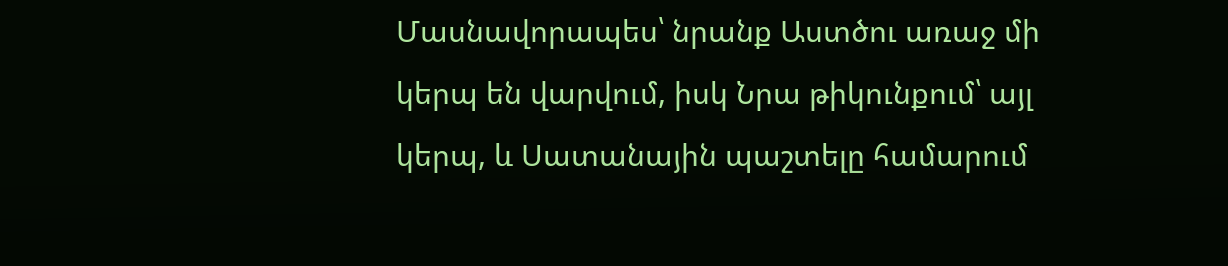Մասնավորապես՝ նրանք Աստծու առաջ մի կերպ են վարվում, իսկ Նրա թիկունքում՝ այլ կերպ, և Սատանային պաշտելը համարում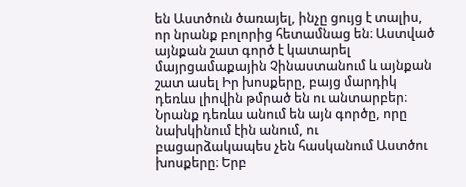են Աստծուն ծառայել, ինչը ցույց է տալիս, որ նրանք բոլորից հետամնաց են։ Աստված այնքան շատ գործ է կատարել մայրցամաքային Չինաստանում և այնքան շատ ասել Իր խոսքերը, բայց մարդիկ դեռևս լիովին թմրած են ու անտարբեր։ Նրանք դեռևս անում են այն գործը, որը նախկինում էին անում, ու բացարձակապես չեն հասկանում Աստծու խոսքերը։ Երբ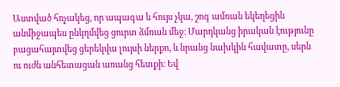Աստված հռչակեց, որ ապագա և հույս չկա, շոգ ամռան եկեղեցին անմիջապես ընկղմվեց ցուրտ ձմռան մեջ։ Մարդկանց իրական էությունը բացահայտվեց ցերեկվա լույսի ներքո, և նրանց նախկին հավատը, սերն ու ուժն անհետացան առանց հետքի։ Եվ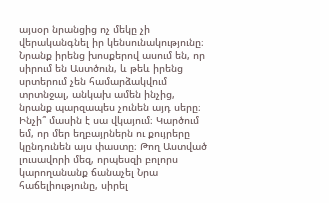այսօր նրանցից ոչ մեկը չի վերականգնել իր կենսունակությունը։ Նրանք իրենց խոսքերով ասում են, որ սիրում են Աստծուն, և թեև իրենց սրտերում չեն համարձակվում տրտնջալ, անկախ ամեն ինչից, նրանք պարզապես չունեն այդ սերը։ Ինչի՞ մասին է սա վկայում։ Կարծում եմ, որ մեր եղբայրներն ու քույրերը կընդունեն այս փաստը։ Թող Աստված լուսավորի մեզ, որպեսզի բոլորս կարողանանք ճանաչել Նրա հաճելիությունը, սիրել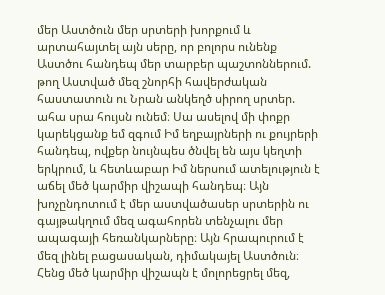մեր Աստծուն մեր սրտերի խորքում և արտահայտել այն սերը, որ բոլորս ունենք Աստծու հանդեպ մեր տարբեր պաշտոններում. թող Աստված մեզ շնորհի հավերժական հաստատուն ու Նրան անկեղծ սիրող սրտեր. ահա սրա հույսն ունեմ։ Սա ասելով մի փոքր կարեկցանք եմ զգում Իմ եղբայրների ու քույրերի հանդեպ, ովքեր նույնպես ծնվել են այս կեղտի երկրում, և հետևաբար Իմ ներսում ատելություն է աճել մեծ կարմիր վիշապի հանդեպ։ Այն խոչընդոտում է մեր աստվածասեր սրտերին ու գայթակղում մեզ ագահորեն տենչալու մեր ապագայի հեռանկարները։ Այն հրապուրում է մեզ լինել բացասական, դիմակայել Աստծուն։ Հենց մեծ կարմիր վիշապն է մոլորեցրել մեզ,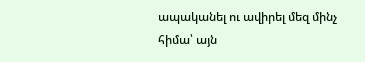ապականել ու ավիրել մեզ մինչ հիմա՝ այն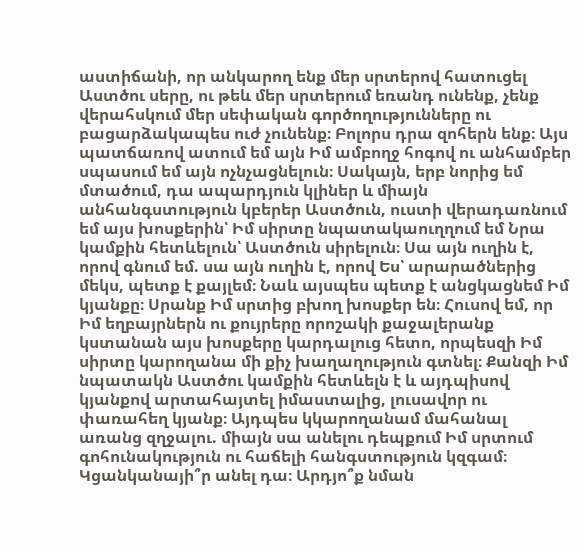աստիճանի, որ անկարող ենք մեր սրտերով հատուցել Աստծու սերը, ու թեև մեր սրտերում եռանդ ունենք, չենք վերահսկում մեր սեփական գործողությունները ու բացարձակապես ուժ չունենք։ Բոլորս դրա զոհերն ենք։ Այս պատճառով ատում եմ այն Իմ ամբողջ հոգով ու անհամբեր սպասում եմ այն ոչնչացնելուն։ Սակայն, երբ նորից եմ մտածում, դա ապարդյուն կլիներ և միայն անհանգստություն կբերեր Աստծուն, ուստի վերադառնում եմ այս խոսքերին՝ Իմ սիրտը նպատակաուղղում եմ Նրա կամքին հետևելուն՝ Աստծուն սիրելուն։ Սա այն ուղին է, որով գնում եմ. սա այն ուղին է, որով Ես՝ արարածներից մեկս, պետք է քայլեմ։ Նաև այսպես պետք է անցկացնեմ Իմ կյանքը։ Սրանք Իմ սրտից բխող խոսքեր են։ Հուսով եմ, որ Իմ եղբայրներն ու քույրերը որոշակի քաջալերանք կստանան այս խոսքերը կարդալուց հետո, որպեսզի Իմ սիրտը կարողանա մի քիչ խաղաղություն գտնել։ Քանզի Իմ նպատակն Աստծու կամքին հետևելն է և այդպիսով կյանքով արտահայտել իմաստալից, լուսավոր ու փառահեղ կյանք։ Այդպես կկարողանամ մահանալ առանց զղջալու. միայն սա անելու դեպքում Իմ սրտում գոհունակություն ու հաճելի հանգստություն կզգամ։ Կցանկանայի՞ր անել դա։ Արդյո՞ք նման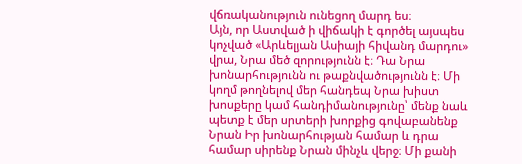վճռականություն ունեցող մարդ ես։
Այն, որ Աստված ի վիճակի է գործել այսպես կոչված «Արևելյան Ասիայի հիվանդ մարդու» վրա, Նրա մեծ զորությունն է։ Դա Նրա խոնարհությունն ու թաքնվածությունն է։ Մի կողմ թողնելով մեր հանդեպ Նրա խիստ խոսքերը կամ հանդիմանությունը՝ մենք նաև պետք է մեր սրտերի խորքից գովաբանենք Նրան Իր խոնարհության համար և դրա համար սիրենք Նրան մինչև վերջ։ Մի քանի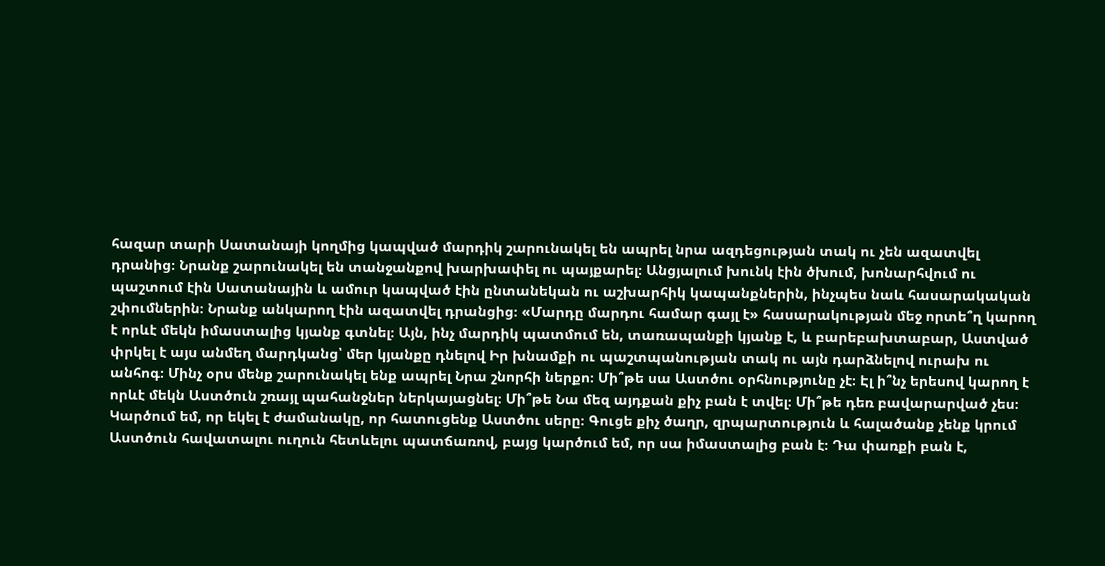հազար տարի Սատանայի կողմից կապված մարդիկ շարունակել են ապրել նրա ազդեցության տակ ու չեն ազատվել դրանից։ Նրանք շարունակել են տանջանքով խարխափել ու պայքարել։ Անցյալում խունկ էին ծխում, խոնարհվում ու պաշտում էին Սատանային և ամուր կապված էին ընտանեկան ու աշխարհիկ կապանքներին, ինչպես նաև հասարակական շփումներին։ Նրանք անկարող էին ազատվել դրանցից։ «Մարդը մարդու համար գայլ է» հասարակության մեջ որտե՞ղ կարող է որևէ մեկն իմաստալից կյանք գտնել։ Այն, ինչ մարդիկ պատմում են, տառապանքի կյանք է, և բարեբախտաբար, Աստված փրկել է այս անմեղ մարդկանց՝ մեր կյանքը դնելով Իր խնամքի ու պաշտպանության տակ ու այն դարձնելով ուրախ ու անհոգ։ Մինչ օրս մենք շարունակել ենք ապրել Նրա շնորհի ներքո։ Մի՞թե սա Աստծու օրհնությունը չէ։ Էլ ի՞նչ երեսով կարող է որևէ մեկն Աստծուն շռայլ պահանջներ ներկայացնել։ Մի՞թե Նա մեզ այդքան քիչ բան է տվել։ Մի՞թե դեռ բավարարված չես։ Կարծում եմ, որ եկել է ժամանակը, որ հատուցենք Աստծու սերը։ Գուցե քիչ ծաղր, զրպարտություն և հալածանք չենք կրում Աստծուն հավատալու ուղուն հետևելու պատճառով, բայց կարծում եմ, որ սա իմաստալից բան է։ Դա փառքի բան է,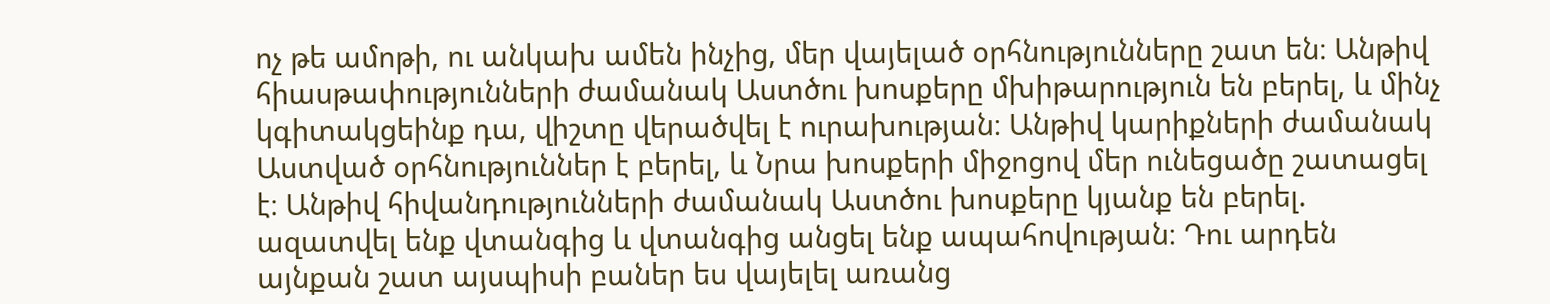ոչ թե ամոթի, ու անկախ ամեն ինչից, մեր վայելած օրհնությունները շատ են։ Անթիվ հիասթափությունների ժամանակ Աստծու խոսքերը մխիթարություն են բերել, և մինչ կգիտակցեինք դա, վիշտը վերածվել է ուրախության։ Անթիվ կարիքների ժամանակ Աստված օրհնություններ է բերել, և Նրա խոսքերի միջոցով մեր ունեցածը շատացել է։ Անթիվ հիվանդությունների ժամանակ Աստծու խոսքերը կյանք են բերել. ազատվել ենք վտանգից և վտանգից անցել ենք ապահովության։ Դու արդեն այնքան շատ այսպիսի բաներ ես վայելել առանց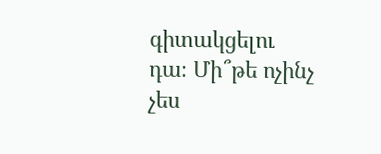գիտակցելու դա։ Մի՞թե ոչինչ չես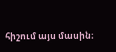հիշում այս մասին։